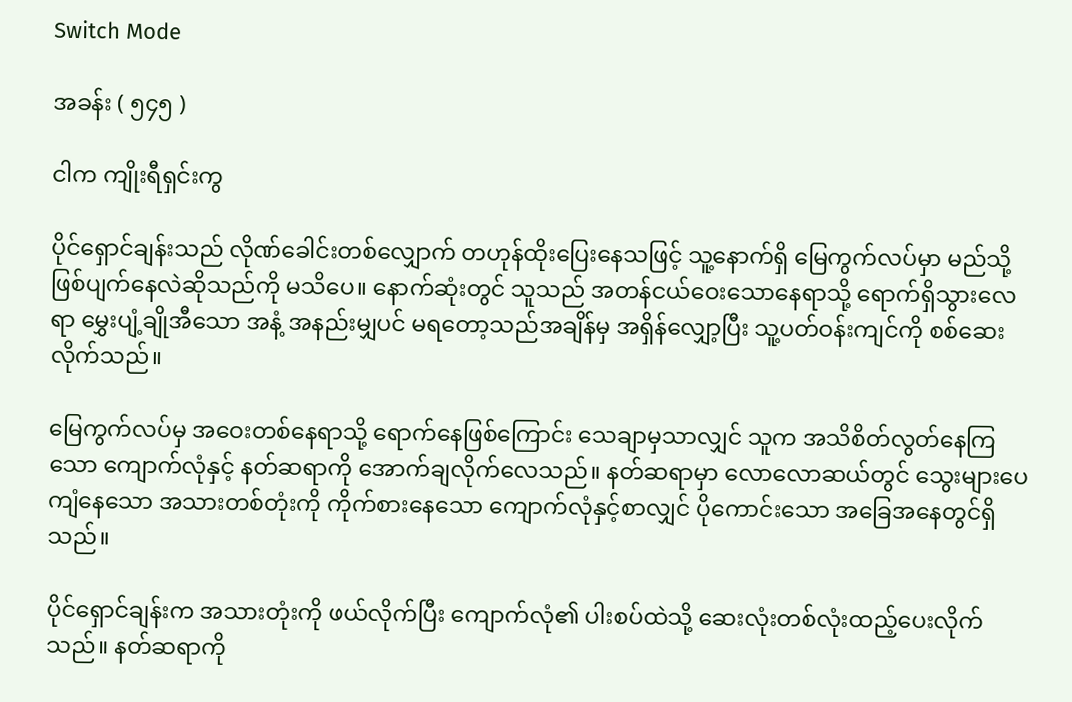Switch Mode

အခန်း ( ၅၄၅ )

ငါက ကျိုးရီရှင်းကွ

ပိုင်ရှောင်ချန်းသည် လိုဏ်ခေါင်းတစ်လျှောက် တဟုန်ထိုးပြေးနေသဖြင့် သူ့နောက်ရှိ မြေကွက်လပ်မှာ မည်သို့ဖြစ်ပျက်နေလဲဆိုသည်ကို မသိပေ။ နောက်ဆုံးတွင် သူသည် အတန်ငယ်ဝေးသောနေရာသို့ ရောက်ရှိသွားလေရာ မွှေးပျံ့ချိုအီသော အနံ့ အနည်းမျှပင် မရတော့သည်အချိန်မှ အရှိန်လျှော့ပြီး သူ့ပတ်ဝန်းကျင်ကို စစ်ဆေးလိုက်သည်။

မြေကွက်လပ်မှ အဝေးတစ်နေရာသို့ ရောက်နေဖြစ်ကြောင်း သေချာမှသာလျှင် သူက အသိစိတ်လွတ်နေကြသော ကျောက်လုံနှင့် နတ်ဆရာကို အောက်ချလိုက်လေသည်။ နတ်ဆရာမှာ လောလောဆယ်တွင် သွေးများပေကျံနေသော အသားတစ်တုံးကို ကိုက်စားနေသော ကျောက်လုံနှင့်စာလျှင် ပိုကောင်းသော အခြေအနေတွင်ရှိသည်။

ပိုင်ရှောင်ချန်းက အသားတုံးကို ဖယ်လိုက်ပြီး ကျောက်လုံ၏ ပါးစပ်ထဲသို့ ဆေးလုံးတစ်လုံးထည့်ပေးလိုက်သည်။ နတ်ဆရာကို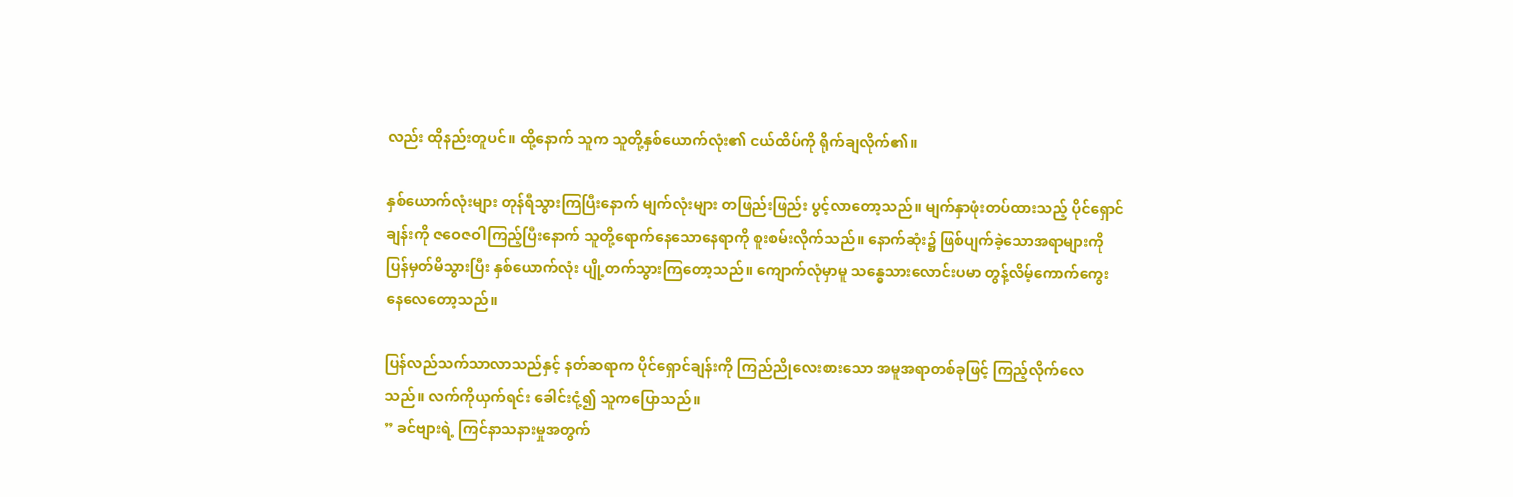လည်း ထိုနည်းတူပင်။ ထို့နောက် သူက သူတို့နှစ်ယောက်လုံး၏ ငယ်ထိပ်ကို ရိုက်ချလိုက်၏။

နှစ်ယောက်လုံးများ တုန်ရီသွားကြပြီးနောက် မျက်လုံးများ တဖြည်းဖြည်း ပွင့်လာတော့သည်။ မျက်နှာဖုံးတပ်ထားသည့် ပိုင်ရှောင်ချန်းကို ဇဝေဇဝါကြည့်ပြီးနောက် သူတို့ရောက်နေသောနေရာကို စူးစမ်းလိုက်သည်။ နောက်ဆုံး၌ ဖြစ်ပျက်ခဲ့သောအရာများကို ပြန်မှတ်မိသွားပြီး နှစ်ယောက်လုံး ပျို့တက်သွားကြတော့သည်။ ကျောက်လုံမှာမူ သန္ဓေသားလောင်းပမာ တွန့်လိမ့်ကောက်ကွေးနေလေတော့သည်။

ပြန်လည်သက်သာလာသည်နှင့် နတ်ဆရာက ပိုင်ရှောင်ချန်းကို ကြည်ညိုလေးစားသော အမူအရာတစ်ခုဖြင့် ကြည့်လိုက်လေသည်။ လက်ကိုယှက်ရင်း ခေါင်းငုံ့၍ သူကပြောသည်။
” ခင်ဗျားရဲ့ ကြင်နာသနားမှုအတွက်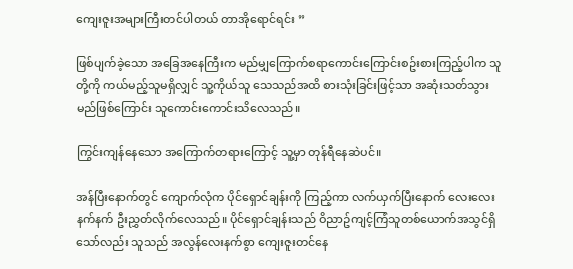ကျေးဇူးအများကြီးတင်ပါတယ် တာအိုရောင်ရင်း ”

ဖြစ်ပျက်ခဲ့သော အခြေအနေကြီးက မည်မျှကြောက်စရာကောင်းကြောင်းစဥ်းစားကြည့်ပါက သူတို့ကို ကယ်မည့်သူမရှိလျှင် သူ့ကိုယ်သူ သေသည်အထိ စားသုံးခြင်းဖြင့်သာ အဆုံးသတ်သွားမည်ဖြစ်ကြောင်း သူကောင်းကောင်းသိလေသည်။

ကြွင်းကျန်နေသော အကြောက်တရားကြောင့် သူ့မှာ တုန်ရီနေဆဲပင်။

အန်ပြီးနောက်တွင် ကျောက်လုံက ပိုင်ရှောင်ချန်းကို ကြည့်ကာ လက်ယှက်ပြီးနောက် လေးလေးနက်နက် ဦးညွှတ်လိုက်လေသည်။ ပိုင်ရှောင်ချန်းသည် ဝိညာဥ်ကျင့်ကြံသူတစ်ယောက်အသွင်ရှိသော်လည်း သူသည် အလွန်လေးနက်စွာ ကျေးဇူးတင်နေ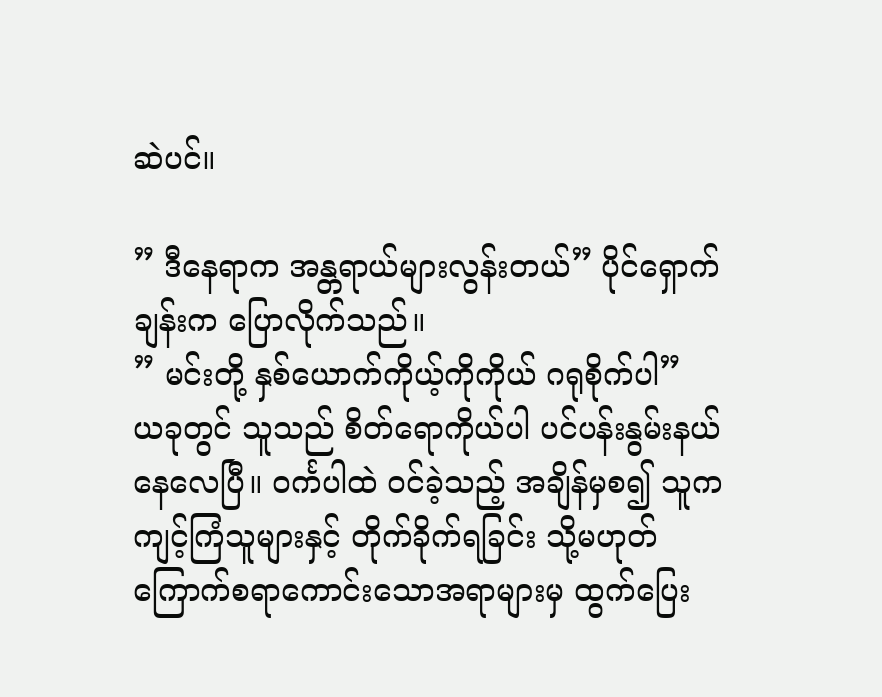ဆဲပင်။

” ဒီနေရာက အန္တရာယ်များလွန်းတယ်” ပိုင်ရှောက်ချန်းက ပြောလိုက်သည်။
” မင်းတို့ နှစ်ယောက်ကိုယ့်ကိုကိုယ် ဂရုစိုက်ပါ”
ယခုတွင် သူသည် စိတ်ရောကိုယ်ပါ ပင်ပန်းနွမ်းနယ်နေလေပြီ။ ဝင်္ကပါထဲ ဝင်ခဲ့သည့် အချိန်မှစ၍ သူက ကျင့်ကြံသူများနှင့် တိုက်ခိုက်ရခြင်း သို့မဟုတ် ကြောက်စရာကောင်းသောအရာများမှ ထွက်ပြေး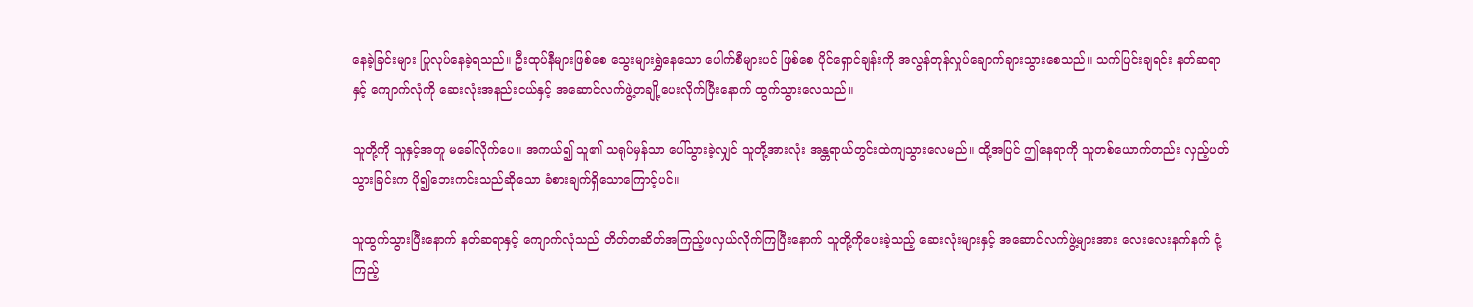နေခဲ့ခြင်းများ ပြုလုပ်နေခဲ့ရသည်။ ဦးထုပ်နီများဖြစ်စေ သွေးများရွှဲနေသော ပေါက်စီများပင် ဖြစ်စေ ပိုင်ရှောင်ချန်းကို အလွန်တုန်လှုပ်ချောက်ချားသွားစေသည်။ သက်ပြင်းချရင်း နတ်ဆရာနှင့် ကျောက်လုံကို ဆေးလုံးအနည်းငယ်နှင့် အဆောင်လက်ဖွဲ့တချို့ပေးလိုက်ပြီးနောက် ထွက်သွားလေသည်။

သူတို့ကို သူနှင့်အတူ မခေါ်လိုက်ပေ။ အကယ်၍ သူ၏ သရုပ်မှန်သာ ပေါ်သွားခဲ့လျှင် သူတို့အားလုံး အန္တရာယ်တွင်းထဲကျသွားလေမည်။ ထို့အပြင် ဤနေရာကို သူတစ်ယောက်တည်း လှည့်ပတ်သွားခြင်းက ပို၍ဘေးကင်းသည်ဆိုသော ခံစားချက်ရှိသောကြောင့်ပင်။

သူထွက်သွားပြီးနောက် နတ်ဆရာနှင့် ကျောက်လုံသည် တိတ်တဆိတ်အကြည့်ဖလှယ်လိုက်ကြပြီးနောက် သူတို့ကိုပေးခဲ့သည့် ဆေးလုံးများနှင့် အဆောင်လက်ဖွဲ့များအား လေးလေးနက်နက် ငုံ့ကြည့်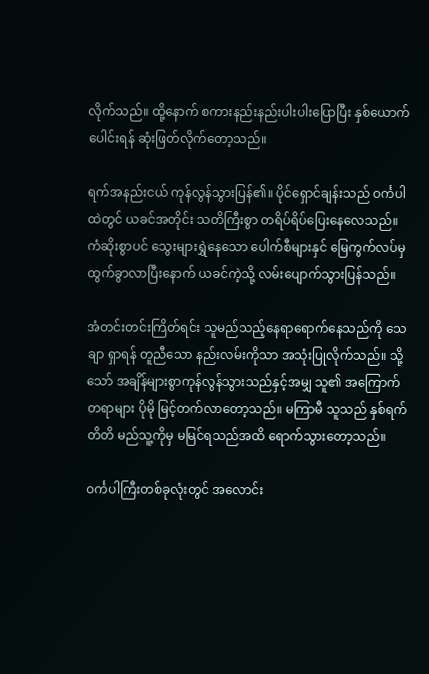လိုက်သည်။ ထို့နောက် စကားနည်းနည်းပါးပါးပြောပြီး နှစ်ယောက်ပေါင်းရန် ဆုံးဖြတ်လိုက်တော့သည်။

ရက်အနည်းငယ် ကုန်လွန်သွားပြန်၏။ ပိုင်ရှောင်ချန်းသည် ဝင်္ကပါထဲတွင် ယခင်အတိုင်း သတိကြီးစွာ တရိပ်ရိပ်ပြေးနေလေသည်။ ကံဆိုးစွာပင် သွေးများရွှဲနေသော ပေါက်စီများနှင် မြေကွက်လပ်မှ ထွက်ခွာလာပြီးနောက် ယခင်ကဲ့သို့ လမ်းပျောက်သွားပြန်သည်။

အံတင်းတင်းကြိတ်ရင်း သူမည်သည့်နေရာရောက်နေသည်ကို သေချာ ရှာရန် တူညီသော နည်းလမ်းကိုသာ အသုံးပြုလိုက်သည်။ သို့သော် အချိန်များစွာကုန်လွန်သွားသည်နှင့်အမျှ သူ၏ အကြောက်တရာများ ပိုမို မြင့်တက်လာတော့သည်။ မကြာမီ သူသည် နှစ်ရက်တိတိ မည်သူ့ကိုမှ မမြင်ရသည်အထိ ရောက်သွားတော့သည်။

ဝင်္ကပါကြီးတစ်ခုလုံးတွင် အလောင်း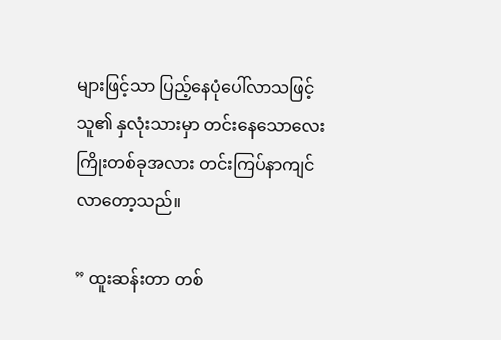များဖြင့်သာ ပြည့်နေပုံပေါ်လာသဖြင့် သူ၏ နှလုံးသားမှာ တင်းနေသောလေးကြိုးတစ်ခုအလား တင်းကြပ်နာကျင်လာတော့သည်။

” ထူးဆန်းတာ တစ်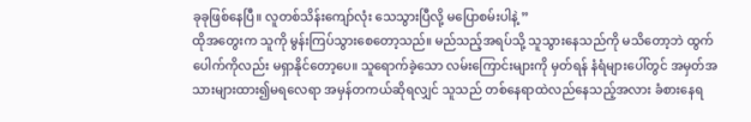ခုခုဖြစ်နေပြီ။ လူတစ်သိန်းကျော်လုံး သေသွားပြီလို့ မပြောစမ်းပါနဲ့ ”
ထိုအတွေးက သူကို မွန်းကြပ်သွားစေတော့သည်။ မည်သည့်အရပ်သို့ သူသွားနေသည်ကို မသိတော့ဘဲ ထွက်ပေါက်ကိုလည်း မရှာနိုင်တော့ပေ။ သူရောက်ခဲ့သော လမ်းကြောင်းများကို မှတ်ရန် နံရံများပေါ်တွင် အမှတ်အသားများထား၍မရလေရာ အမှန်တကယ်ဆိုရလျှင် သူသည် တစ်နေရာထဲလည်နေသည့်အလား ခံစားနေရ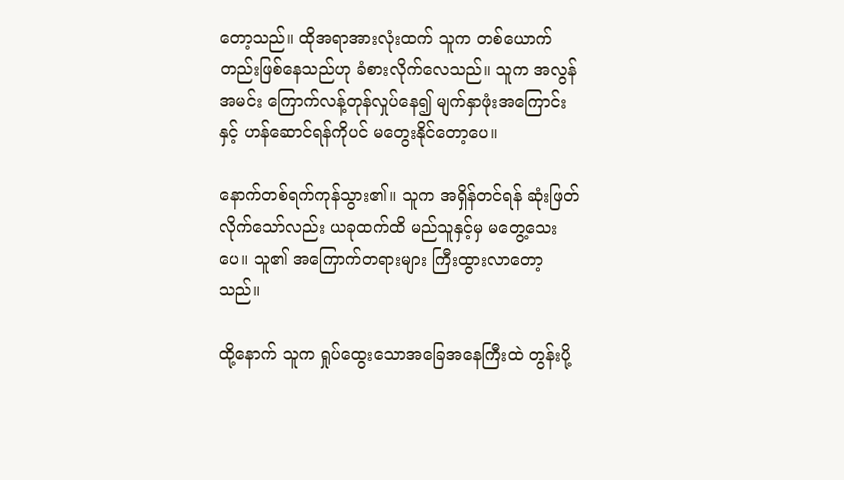တော့သည်။ ထိုအရာအားလုံးထက် သူက တစ်ယောက်တည်းဖြစ်နေသည်ဟု ခံစားလိုက်လေသည်။ သူက အလွန်အမင်း ကြောက်လန့်တုန်လှုပ်နေ၍ မျက်နှာဖုံးအကြောင်းနှင့် ဟန်ဆောင်ရန်ကိုပင် မတွေးနိုင်တော့ပေ။

နောက်တစ်ရက်ကုန်သွား၏။ သူက အရှိန်တင်ရန် ဆုံးဖြတ်လိုက်သော်လည်း ယခုထက်ထိ မည်သူနှင့်မှ မတွေ့သေးပေ။ သူ၏ အကြောက်တရားများ ကြီးထွားလာတော့သည်။

ထို့နောက် သူက ရှုပ်ထွေးသောအခြေအနေကြီးထဲ တွန်းပို့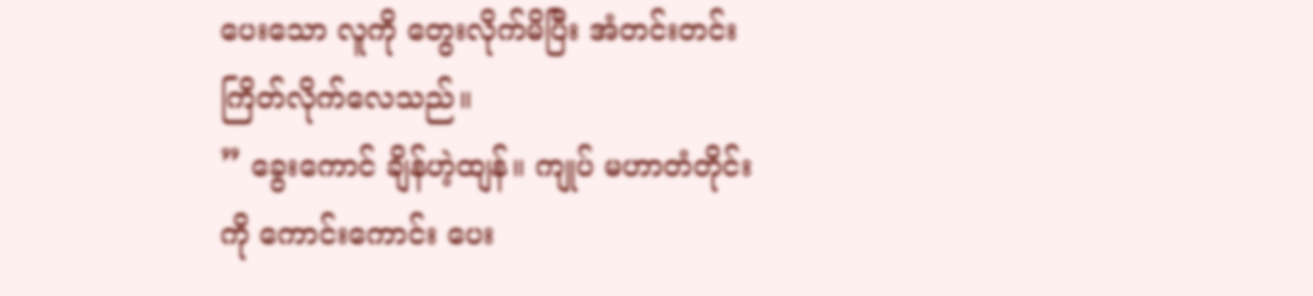ပေးသော လူကို တွေးလိုက်မိပြီး အံတင်းတင်းကြိတ်လိုက်လေသည်။
” ခွေးကောင် ချိန်ဟဲ့ထျန်။ ကျုပ် မဟာတံတိုင်းကို ကောင်းကောင်း ပေး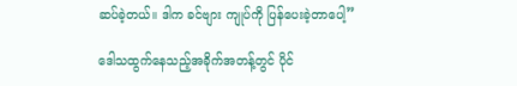ဆပ်ခဲ့တယ်။ ဒါက ခင်ဗျား ကျုပ်ကို ပြန်ပေးခဲ့တာပေါ့”

ဒေါသထွက်နေသည့်အခိုက်အတန့်တွင် ပိုင်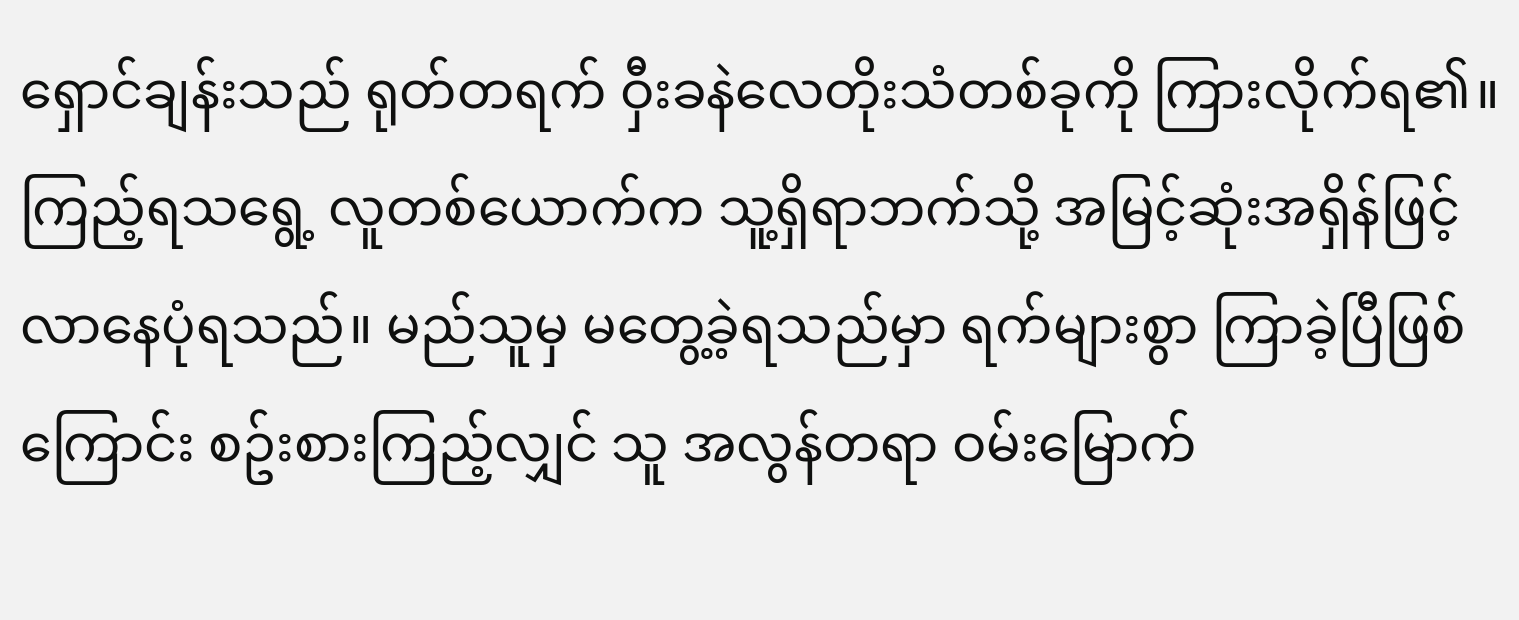ရှောင်ချန်းသည် ရုတ်တရက် ဝှီးခနဲလေတိုးသံတစ်ခုကို ကြားလိုက်ရ၏။ ကြည့်ရသရွေ့ လူတစ်ယောက်က သူ့ရှိရာဘက်သို့ အမြင့်ဆုံးအရှိန်ဖြင့် လာနေပုံရသည်။ မည်သူမှ မတွေ့ခဲ့ရသည်မှာ ရက်များစွာ ကြာခဲ့ပြီဖြစ်ကြောင်း စဥ်းစားကြည့်လျှင် သူ အလွန်တရာ ဝမ်းမြောက်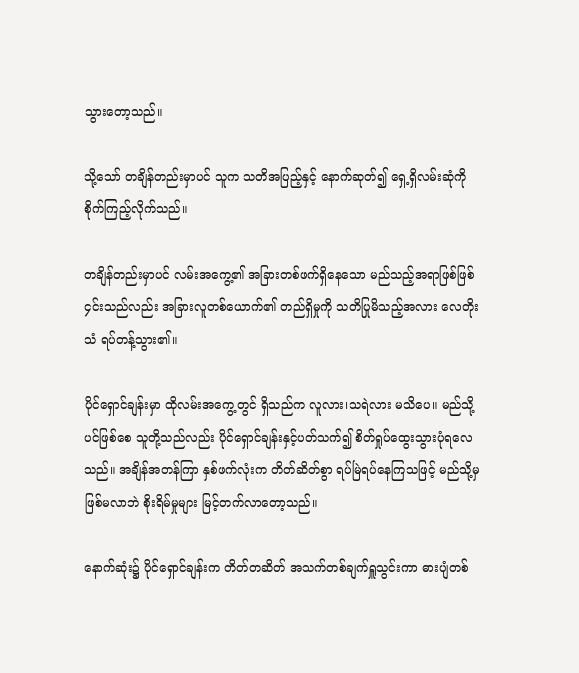သွားတော့သည်။

သို့သော် တချိန်တည်းမှာပင် သူက သတိအပြည့်နှင့် နောက်ဆုတ်၍ ရှေ့ရှိလမ်းဆုံကို စိုက်ကြည့်လိုက်သည်။

တချိန်တည်းမှာပင် လမ်းအကွေ့၏ အခြားတစ်ဖက်ရှိနေသော မည်သည့်အရာဖြစ်ဖြစ် ၄င်းသည်လည်း အခြားလူတစ်ယောက်၏ တည်ရှိမှုကို သတိပြုမိသည့်အလား လေတိုးသံ ရပ်တန့်သွား၏။

ပိုင်ရှောင်ချန်းမှာ ထိုလမ်းအကွေ့တွင် ရှိသည်က လူလား၊သရဲလား မသိပေ။ မည်သို့ပင်ဖြစ်စေ သူတို့သည်လည်း ပိုင်ရှောင်ချန်းနှင့်ပတ်သက်၍ စိတ်ရှုပ်ထွေးသွားပုံရလေသည်။ အချိန်အတန်ကြာ နှစ်ဖက်လုံးက တိတ်ဆိတ်စွာ ရပ်မြဲရပ်နေကြသဖြင့် မည်သို့မှဖြစ်မလာဘဲ စိုးရိမ်မှုများ မြင့်တက်လာတော့သည်။

နောက်ဆုံး၌ ပိုင်ရှောင်ချန်းက တိတ်တဆိတ် အသက်တစ်ချက်ရှူသွင်းကာ ဓားပျံတစ်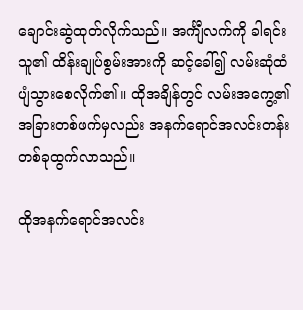ချောင်းဆွဲထုတ်လိုက်သည်။ အင်္ကျီလက်ကို ခါရင်း သူ၏ ထိန်းချုပ်စွမ်းအားကို ဆင့်ခေါ်၍ လမ်းဆုံထံ ပျံသွားစေလိုက်၏။ ထိုအချိန်တွင် လမ်းအကွေ့၏ အခြားတစ်ဖက်မှလည်း အနက်ရောင်အလင်းတန်းတစ်ခုထွက်လာသည်။

ထိုအနက်ရောင်အလင်း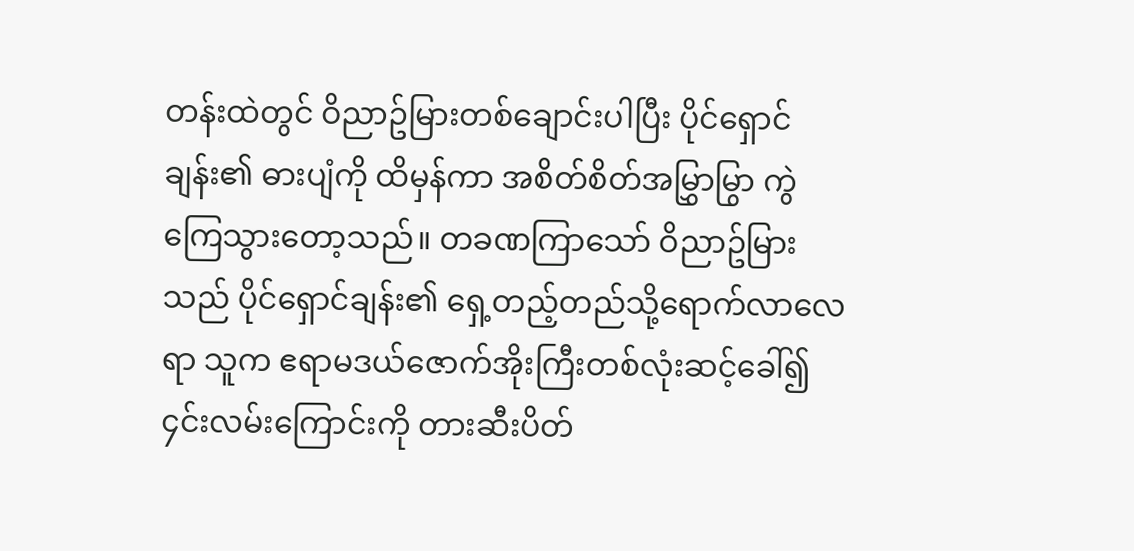တန်းထဲတွင် ဝိညာဥ်မြားတစ်ချောင်းပါပြီး ပိုင်ရှောင်ချန်း၏ ဓားပျံကို ထိမှန်ကာ အစိတ်စိတ်အမြွှာမြွာ ကွဲကြေသွားတော့သည်။ တခဏကြာသော် ဝိညာဥ်မြားသည် ပိုင်ရှောင်ချန်း၏ ရှေ့တည့်တည်သို့ရောက်လာလေရာ သူက ဧရာမဒယ်ဇောက်အိုးကြီးတစ်လုံးဆင့်ခေါ်၍ ၄င်းလမ်းကြောင်းကို တားဆီးပိတ်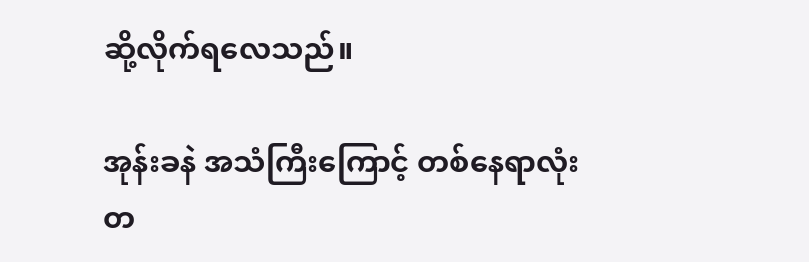ဆို့လိုက်ရလေသည်။

အုန်းခနဲ အသံကြီးကြောင့် တစ်နေရာလုံး တ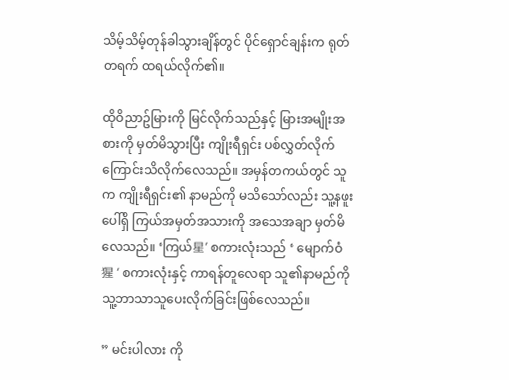သိမ့်သိမ့်တုန်ခါသွားချိန်တွင် ပိုင်ရှောင်ချန်းက ရုတ်တရက် ထရယ်လိုက်၏။

ထိုဝိညာဥ်မြားကို မြင်လိုက်သည်နှင့် မြားအမျိုးအစားကို မှတ်မိသွားပြီး ကျိုးရီရှင်း ပစ်လွှတ်လိုက်ကြောင်းသိလိုက်လေသည်။ အမှန်တကယ်တွင် သူက ကျိုးရီရှင်း၏ နာမည်ကို မသိသော်လည်း သူ့နဖူးပေါ်ရှိ ကြယ်အမှတ်အသားကို အသေအချာ မှတ်မိလေသည်။ ‘ကြယ်星’ စကားလုံးသည် ‘ မျောက်ဝံ 猩 ‘ စကားလုံးနှင့် ကာရန်တူလေရာ သူ၏နာမည်ကို သူ့ဘာသာသူပေးလိုက်ခြင်းဖြစ်လေသည်။

” မင်းပါလား ကို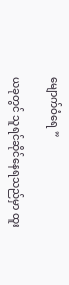မျောက်ဝံရေ ”

ယခုတွင် သူရင်ဆိုင်နေရသည်မှာ ထူး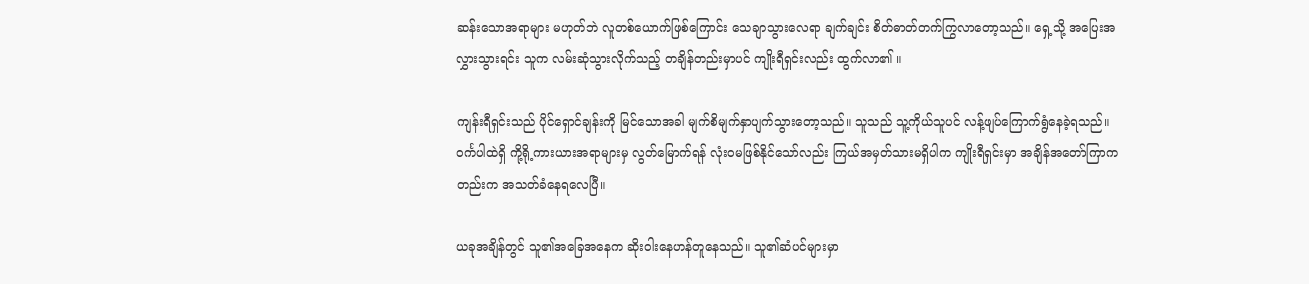ဆန်းသောအရာများ မဟုတ်ဘဲ လူတစ်ယောက်ဖြစ်ကြောင်း သေချာသွားလေရာ ချက်ချင်း စိတ်ဓာတ်တက်ကြွလာတော့သည်။ ရှေ့သို့ အပြေးအလွှားသွားရင်း သူက လမ်းဆုံသွားလိုက်သည့် တချိန်တည်းမှာပင် ကျိုးရီရှင်းလည်း ထွက်လာ၏ ။

ကျန်းရီရှင်းသည် ပိုင်ရှောင်ချန်းကို မြင်သောအခါ မျက်စိမျက်နှာပျက်သွားတော့သည်။ သူသည် သူ့ကိုယ်သူပင် လန့်ဖျပ်ကြောက်ရွံနေခဲ့ရသည်။ ဝင်္ကပါထဲရှိ ကို့ရို့ကားယားအရာများမှ လွတ်မြောက်ရန် လုံးဝမဖြစ်နိုင်သော်လည်း ကြယ်အမှတ်သားမရှိပါက ကျိုးရီရှင်းမှာ အချိန်အတော်ကြာကတည်းက အသတ်ခံနေရလေပြီ။

ယခုအချိန်တွင် သူ၏အခြေအနေက ဆိုးဝါးနေဟန်တူနေသည်။ သူ၏ဆံပင်များမှာ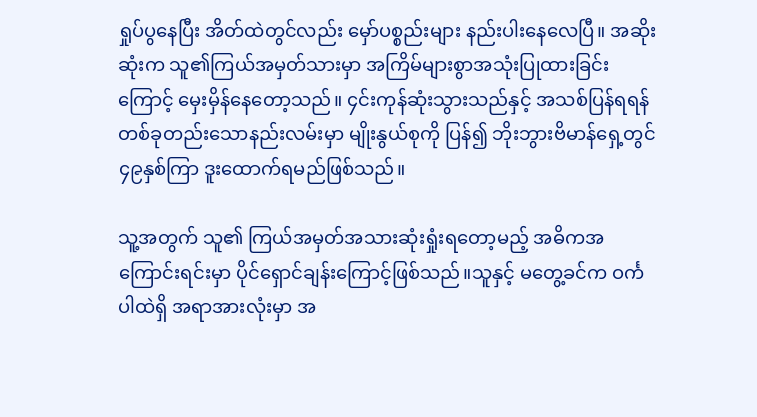ရှုပ်ပွနေပြီး အိတ်ထဲတွင်လည်း မှော်ပစ္စည်းများ နည်းပါးနေလေပြီ။ အဆိုးဆုံးက သူ၏ကြယ်အမှတ်သားမှာ အကြိမ်များစွာအသုံးပြုထားခြင်းကြောင့် မှေးမှိန်နေတော့သည်။ ၄င်းကုန်ဆုံးသွားသည်နှင့် အသစ်ပြန်ရရန် တစ်ခုတည်းသောနည်းလမ်းမှာ မျိုးနွယ်စုကို ပြန်၍ ဘိုးဘွားဗိမာန်ရှေ့တွင် ၄၉နှစ်ကြာ ဒူးထောက်ရမည်ဖြစ်သည်။

သူ့အတွက် သူ၏ ကြယ်အမှတ်အသားဆုံးရှုံးရတော့မည့် အဓိကအကြောင်းရင်းမှာ ပိုင်ရှောင်ချန်းကြောင့်ဖြစ်သည်။သူနှင့် မတွေ့ခင်က ဝင်္ကပါထဲရှိ အရာအားလုံးမှာ အ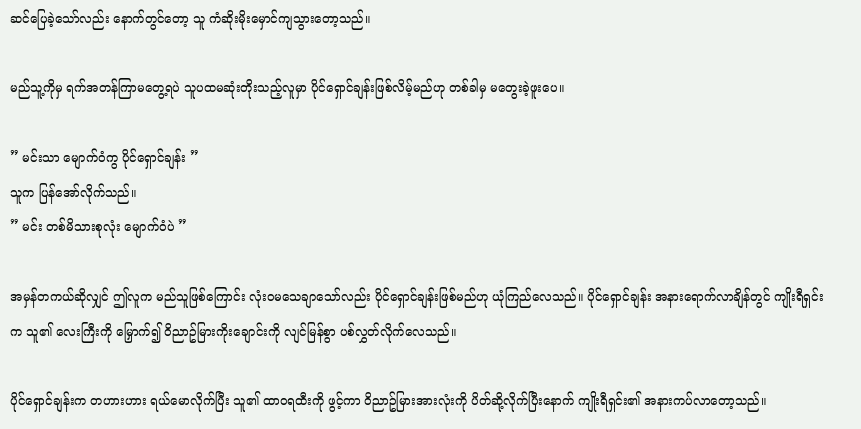ဆင်ပြေခဲ့သော်လည်း နောက်တွင်တော့ သူ ကံဆိုးမိုးမှောင်ကျသွားတော့သည်။

မည်သူ့ကိုမှ ရက်အတန်ကြာမတွေ့ရပဲ သူပထမဆုံးတိုးသည့်လူမှာ ပိုင်ရှောင်ချန်းဖြစ်လိမ့်မည်ဟု တစ်ခါမှ မတွေးခဲ့ဖူးပေ။

” မင်းသာ မျောက်ဝံကွ ပိုင်ရှောင်ချန်း ”
သူက ပြန်အော်လိုက်သည်။
” မင်း တစ်မိသားစုလုံး မျောက်ဝံပဲ ”

အမှန်တကယ်ဆိုလျှင် ဤလူက မည်သူဖြစ်ကြောင်း လုံးဝမသေချာသော်လည်း ပိုင်ရှောင်ချန်းဖြစ်မည်ဟု ယုံကြည်လေသည်။ ပိုင်ရှောင်ချန်း အနားရောက်လာချိန်တွင် ကျိုးရီရှင်းက သူ၏ လေးကြီးကို မြှောက်၍ ဝိညာဥ်မြားကိုးချောင်းကို လျင်မြန်စွာ ပစ်လွှတ်လိုက်လေသည်။

ပိုင်ရှောင်ချန်းက တဟားဟား ရယ်မောလိုက်ပြီး သူ၏ ထာဝရထီးကို ဖွင့်ကာ ဝိညာဥ်မြားအားလုံးကို ပိတ်ဆို့လိုက်ပြီးနောက် ကျိုးရီရှင်း၏ အနားကပ်လာတော့သည်။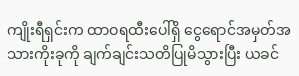ကျိုးရီရှင်းက ထာဝရထီးပေါ်ရှိ ငွေရောင်အမှတ်အသားကိုးခုကို ချက်ချင်းသတိပြုမိသွားပြီး ယခင်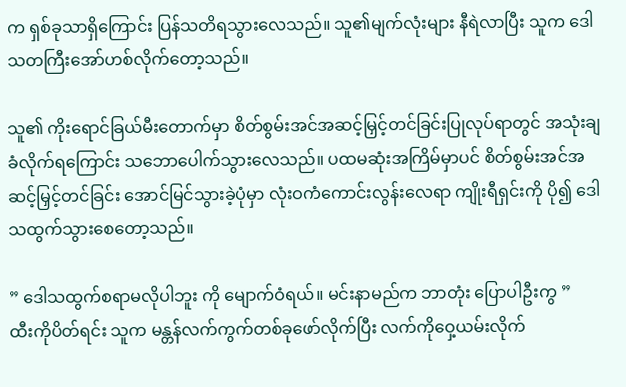က ရှစ်ခုသာရှိကြောင်း ပြန်သတိရသွားလေသည်။ သူ၏မျက်လုံးများ နီရဲလာပြီး သူက ဒေါသတကြီးအော်ဟစ်လိုက်တော့သည်။

သူ၏ ကိုးရောင်ခြယ်မီးတောက်မှာ စိတ်စွမ်းအင်အဆင့်မြှင့်တင်ခြင်းပြုလုပ်ရာတွင် အသုံးချခံလိုက်ရကြောင်း သဘောပေါက်သွားလေသည်။ ပထမဆုံးအကြိမ်မှာပင် စိတ်စွမ်းအင်အဆင့်မြှင့်တင်ခြင်း အောင်မြင်သွားခဲ့ပုံမှာ လုံးဝကံကောင်းလွန်းလေရာ ကျိုးရီရှင်းကို ပို၍ ဒေါသထွက်သွားစေတော့သည်။

” ဒေါသထွက်စရာမလိုပါဘူး ကို မျောက်ဝံရယ်။ မင်းနာမည်က ဘာတုံး ပြောပါဦးကွ ”
ထီးကိုပိတ်ရင်း သူက မန္တန်လက်ကွက်တစ်ခုဖော်လိုက်ပြီး လက်ကိုဝှေ့ယမ်းလိုက်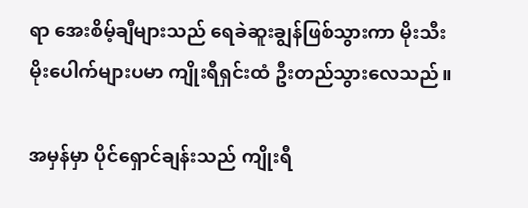ရာ အေးစိမ့်ချီများသည် ရေခဲဆူးချွန်ဖြစ်သွားကာ မိုးသီးမိုးပေါက်များပမာ ကျိုးရီရှင်းထံ ဦးတည်သွားလေသည်။

အမှန်မှာ ပိုင်ရှောင်ချန်းသည် ကျိုးရီ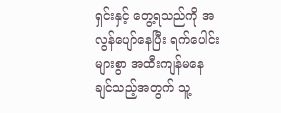ရှင်းနှင့် တွေ့ရသည်ကို အလွန်ပျော်နေပြီး ရက်ပေါင်းများစွာ အထီးကျန်မနေချင်သည့်အတွက် သူ့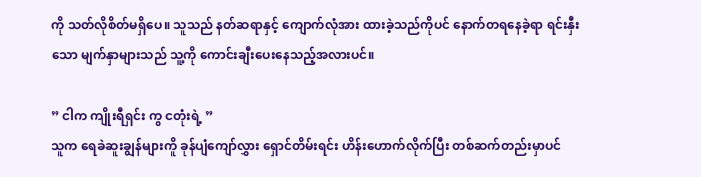ကို သတ်လိုစိတ်မရှိပေ။ သူသည် နတ်ဆရာနှင့် ကျောက်လုံအား ထားခဲ့သည်ကိုပင် နောက်တရနေခဲ့ရာ ရင်းနှီးသော မျက်နှာများသည် သူ့ကို ကောင်းချီးပေးနေသည့်အလားပင်။

” ငါက ကျိုးရီရှင်း ကွ ငတုံးရဲ့ ”
သူက ရေခဲဆူးချွန်များကိူ ခုန်ပျံကျော်လွှား ရှောင်တိမ်းရင်း ဟိန်းဟောက်လိုက်ပြီး တစ်ဆက်တည်းမှာပင်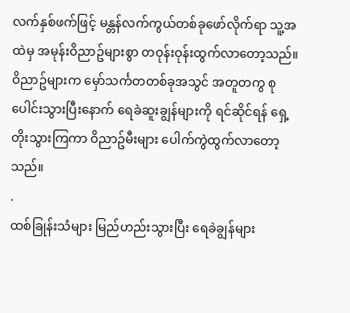လက်နှစ်ဖက်ဖြင့် မန္တန်လက်ကွယ်တစ်ခုဖော်လိုက်ရာ သူ့အထဲမှ အမုန်းဝိညာဥ်များစွာ တဝုန်းဝုန်းထွက်လာတော့သည်။ ဝိညာဥ်များက မှော်သင်္ကတတစ်ခုအသွင် အတူတကွ စုပေါင်းသွားပြီးနောက် ရေခဲဆူးချွန်များကို ရင်ဆိုင်ရန် ရှေ့တိုးသွားကြကာ ဝိညာဥ်မီးများ ပေါက်ကွဲထွက်လာတော့သည်။
.
ထစ်ခြုန်းသံများ မြည်ဟည်းသွားပြီး ရေခဲချွန်များ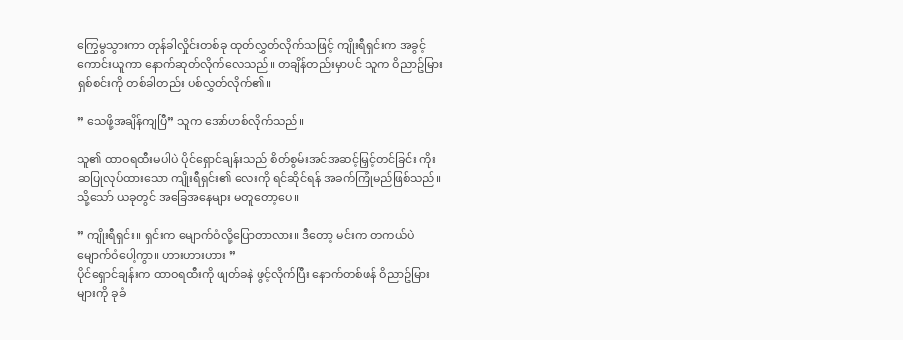ကြွေမွသွားကာ တုန်ခါလှိုင်းတစ်ခု ထုတ်လွှတ်လိုက်သဖြင့် ကျိုးရီရှင်းက အခွင့်ကောင်းယူကာ နောက်ဆုတ်လိုက်လေသည်။ တချိန်တည်းမှာပင် သူက ဝိညာဥ်မြားရှစ်စင်းကို တစ်ခါတည်း ပစ်လွှတ်လိုက်၏။

” သေဖို့အချိန်ကျပြီ” သူက အော်ဟစ်လိုက်သည်။

သူ၏ ထာဝရထီးမပါပဲ ပိုင်ရှောင်ချန်းသည် စိတ်စွမ်းအင်အဆင့်မြှင့်တင်ခြင်း ကိုးဆပြုလုပ်ထားသော ကျိုးရီရှင်း၏ လေးကို ရင်ဆိုင်ရန် အခက်ကြုံမည်ဖြစ်သည်။ သို့သော် ယခုတွင် အခြေအနေများ မတူတော့ပေ။

” ကျိုးရီရှင်း။ ရှင်းက မျောက်ဝံလို့ပြောတာလား။ ဒီတော့ မင်းက တကယ်ပဲ မျောက်ဝံပေါ့ကွာ။ ဟားဟားဟား ”
ပိုင်ရှောင်ချန်းက ထာဝရထီးကို ဖျတ်ခနဲ ဖွင့်လိုက်ပြီး နောက်တစ်ဖန် ဝိညာဥ်မြားများကို ခုခံ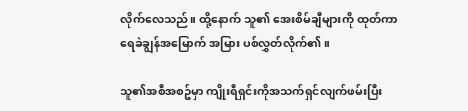လိုက်လေသည်။ ထို့နောက် သူ၏ အေးစိမ်ချီများကို ထုတ်ကာ ရေခဲချွန်အမြောက် အမြား ပစ်လွှတ်လိုက်၏။

သူ၏အစီအစဥ်မှာ ကျိုးရီရှင်းကိုအသက်ရှင်လျက်ဖမ်းပြီး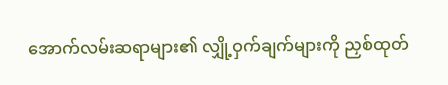အောက်လမ်းဆရာများ၏ လျှို့ဝှက်ချက်များကို ညှစ်ထုတ်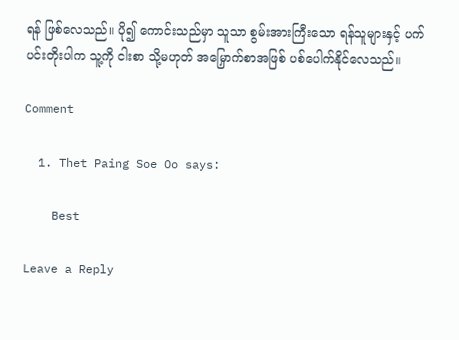ရန် ဖြစ်လေသည်။ ပို၍ ကောင်းသည်မှာ သူသာ စွမ်းအားကြီးသော ရန်သူများနှင့် ပက်ပင်းတိုးပါက သူ့ကို ငါးစာ သို့မဟုတ် အမြှောက်စာအဖြစ် ပစ်ပေါက်နိုင်လေသည်။

Comment

  1. Thet Paing Soe Oo says:

    Best

Leave a Reply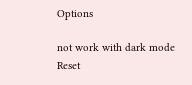Options

not work with dark mode
Reset